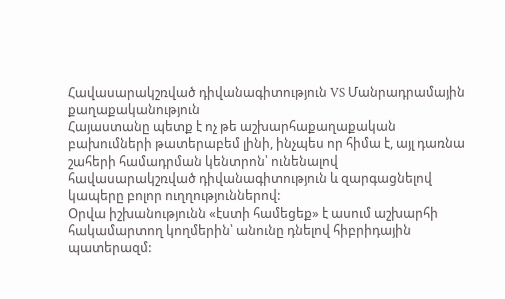Հավասարակշռված դիվանագիտություն VS Մանրադրամային քաղաքականություն
Հայաստանը պետք է ոչ թե աշխարհաքաղաքական բախումների թատերաբեմ լինի, ինչպես որ հիմա է, այլ դառնա շահերի համադրման կենտրոն՝ ունենալով հավասարակշռված դիվանագիտություն և զարգացնելով կապերը բոլոր ուղղություններով:
Օրվա իշխանությունն «էստի համեցեք» է ասում աշխարհի հակամարտող կողմերին՝ անունը դնելով հիբրիդային պատերազմ: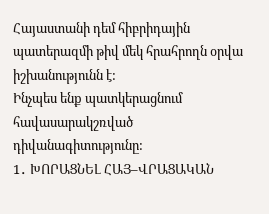Հայաստանի դեմ հիբրիդային պատերազմի թիվ մեկ հրահրողն օրվա իշխանությունն է:
Ինչպես ենք պատկերացնում հավասարակշռված դիվանագիտությունը:
1․ ԽՈՐԱՑՆԵԼ ՀԱՅ–ՎՐԱՑԱԿԱՆ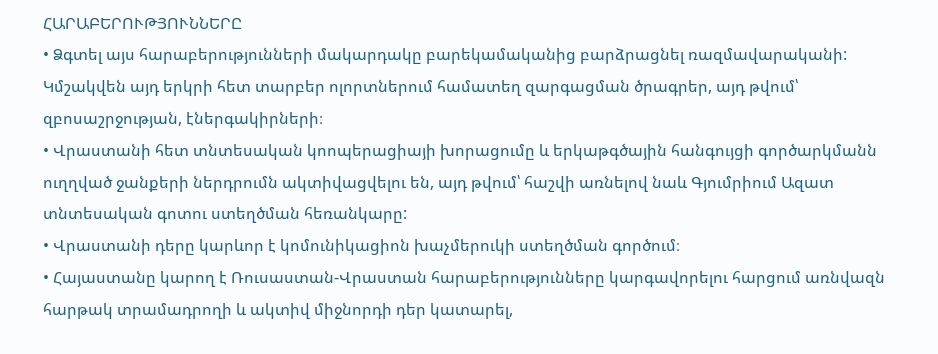ՀԱՐԱԲԵՐՈՒԹՅՈՒՆՆԵՐԸ
• Ձգտել այս հարաբերությունների մակարդակը բարեկամականից բարձրացնել ռազմավարականի: Կմշակվեն այդ երկրի հետ տարբեր ոլորտներում համատեղ զարգացման ծրագրեր, այդ թվում՝ զբոսաշրջության, էներգակիրների։
• Վրաստանի հետ տնտեսական կոոպերացիայի խորացումը և երկաթգծային հանգույցի գործարկմանն ուղղված ջանքերի ներդրումն ակտիվացվելու են, այդ թվում՝ հաշվի առնելով նաև Գյումրիում Ազատ տնտեսական գոտու ստեղծման հեռանկարը:
• Վրաստանի դերը կարևոր է կոմունիկացիոն խաչմերուկի ստեղծման գործում։
• Հայաստանը կարող է Ռուսաստան-Վրաստան հարաբերությունները կարգավորելու հարցում առնվազն հարթակ տրամադրողի և ակտիվ միջնորդի դեր կատարել,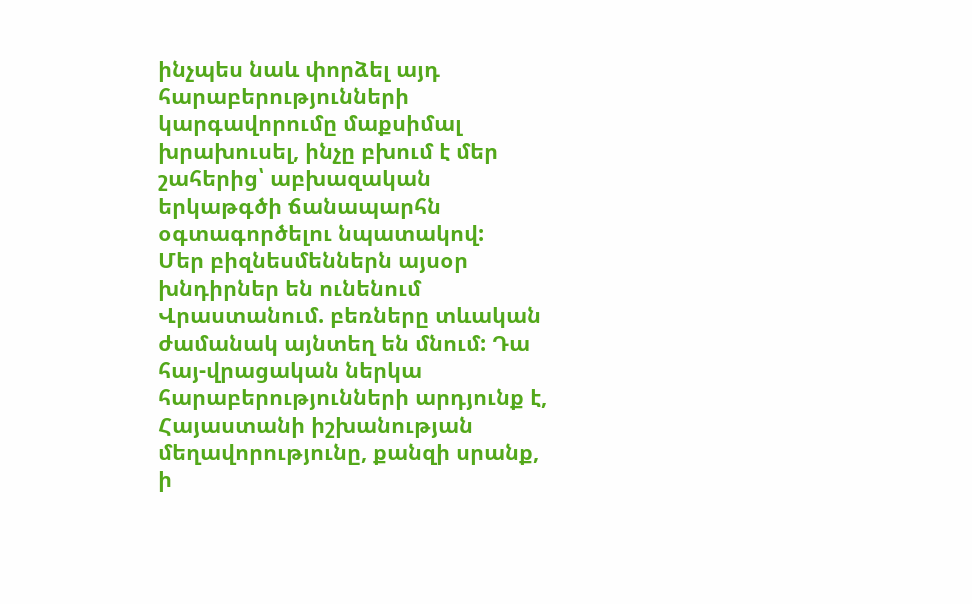ինչպես նաև փորձել այդ հարաբերությունների կարգավորումը մաքսիմալ խրախուսել, ինչը բխում է մեր շահերից՝ աբխազական երկաթգծի ճանապարհն օգտագործելու նպատակով:
Մեր բիզնեսմեններն այսօր խնդիրներ են ունենում Վրաստանում. բեռները տևական ժամանակ այնտեղ են մնում: Դա հայ-վրացական ներկա հարաբերությունների արդյունք է, Հայաստանի իշխանության մեղավորությունը, քանզի սրանք, ի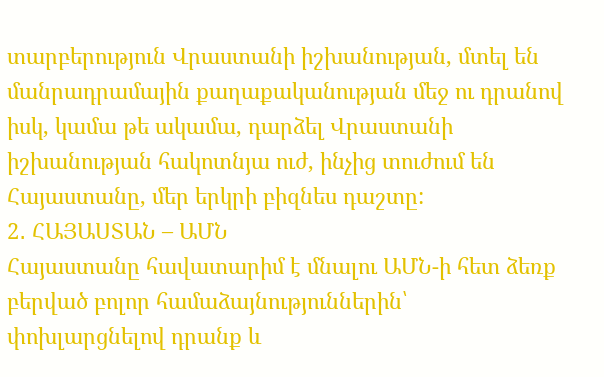տարբերություն Վրաստանի իշխանության, մտել են մանրադրամային քաղաքականության մեջ ու դրանով իսկ, կամա թե ակամա, դարձել Վրաստանի իշխանության հակոտնյա ուժ, ինչից տուժում են Հայաստանը, մեր երկրի բիզնես դաշտը:
2․ ՀԱՅԱՍՏԱՆ – ԱՄՆ
Հայաստանը հավատարիմ է մնալու ԱՄՆ-ի հետ ձեռք բերված բոլոր համաձայնություններին՝ փոխլարցնելով դրանք և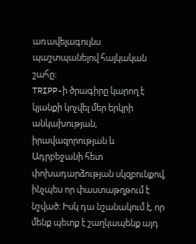առավելագույնս պաշտպանելով հայկական շահը:
TRIPP-ի ծրագիրը կարող է կյանքի կոչվել մեր երկրի անկախության, իրավազորության և Ադրբեջանի հետ փոխադարձության սկզբունքով, ինչպես որ փաստաթղթում է նշված: Իսկ դա նշանակում է, որ մենք պետք է շաղկապենք այդ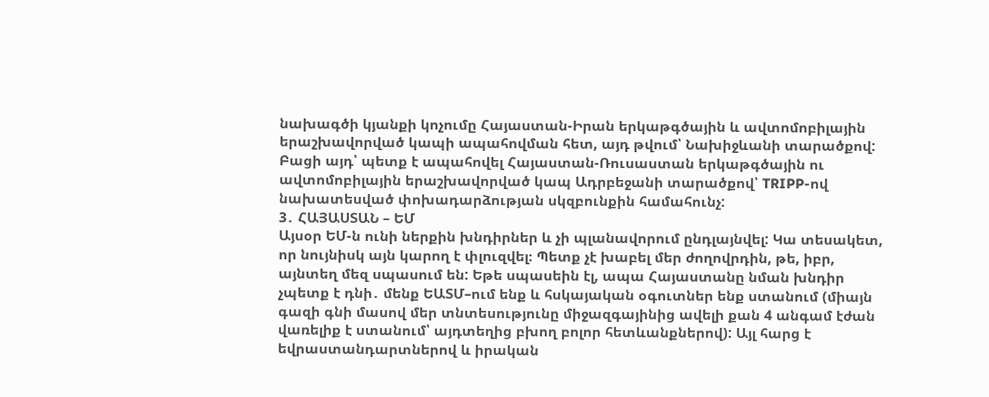նախագծի կյանքի կոչումը Հայաստան-Իրան երկաթգծային և ավտոմոբիլային երաշխավորված կապի ապահովման հետ, այդ թվում՝ Նախիջևանի տարածքով: Բացի այդ՝ պետք է ապահովել Հայաստան-Ռուսաստան երկաթգծային ու ավտոմոբիլային երաշխավորված կապ Ադրբեջանի տարածքով՝ TRIPP-ով նախատեսված փոխադարձության սկզբունքին համահունչ:
3․ ՀԱՅԱՍՏԱՆ – ԵՄ
Այսօր ԵՄ-ն ունի ներքին խնդիրներ և չի պլանավորում ընդլայնվել: Կա տեսակետ, որ նույնիսկ այն կարող է փլուզվել։ Պետք չէ խաբել մեր ժողովրդին, թե, իբր, այնտեղ մեզ սպասում են: Եթե սպասեին էլ, ապա Հայաստանը նման խնդիր չպետք է դնի․ մենք ԵԱՏՄ–ում ենք և հսկայական օգուտներ ենք ստանում (միայն գազի գնի մասով մեր տնտեսությունը միջազգայինից ավելի քան 4 անգամ էժան վառելիք է ստանում՝ այդտեղից բխող բոլոր հետևանքներով): Այլ հարց է եվրաստանդարտներով և իրական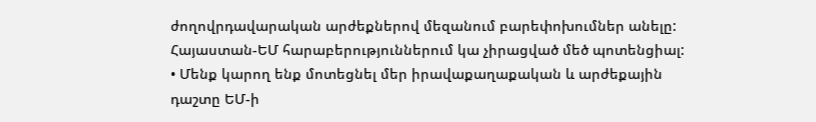ժողովրդավարական արժեքներով մեզանում բարեփոխումներ անելը:
Հայաստան-ԵՄ հարաբերություններում կա չիրացված մեծ պոտենցիալ:
• Մենք կարող ենք մոտեցնել մեր իրավաքաղաքական և արժեքային դաշտը ԵՄ-ի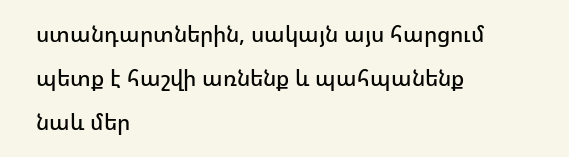ստանդարտներին, սակայն այս հարցում պետք է հաշվի առնենք և պահպանենք նաև մեր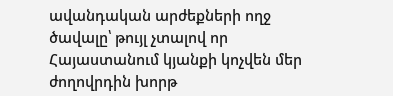ավանդական արժեքների ողջ ծավալը՝ թույլ չտալով որ Հայաստանում կյանքի կոչվեն մեր ժողովրդին խորթ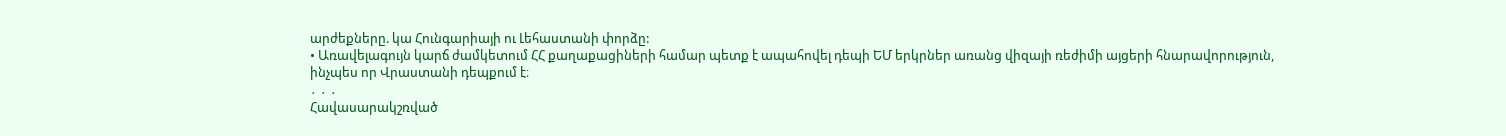արժեքները. կա Հունգարիայի ու Լեհաստանի փորձը:
• Առավելագույն կարճ ժամկետում ՀՀ քաղաքացիների համար պետք է ապահովել դեպի ԵՄ երկրներ առանց վիզայի ռեժիմի այցերի հնարավորություն, ինչպես որ Վրաստանի դեպքում է։
․ ․ ․
Հավասարակշռված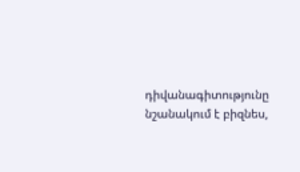դիվանագիտությունը նշանակում է բիզնես,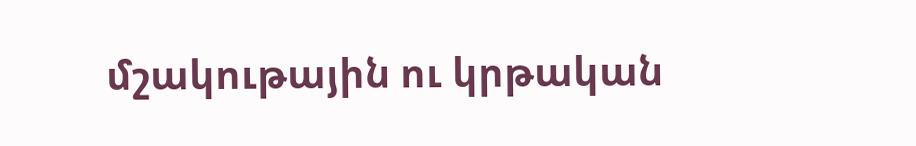մշակութային ու կրթական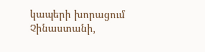կապերի խորացում Չինաստանի,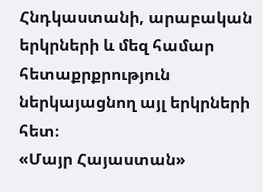Հնդկաստանի, արաբական երկրների և մեզ համար հետաքրքրություն ներկայացնող այլ երկրների հետ։
«Մայր Հայաստան»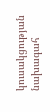կուսակցության նախագահ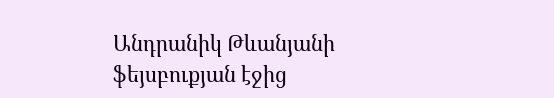Անդրանիկ Թևանյանի ֆեյսբուքյան էջից